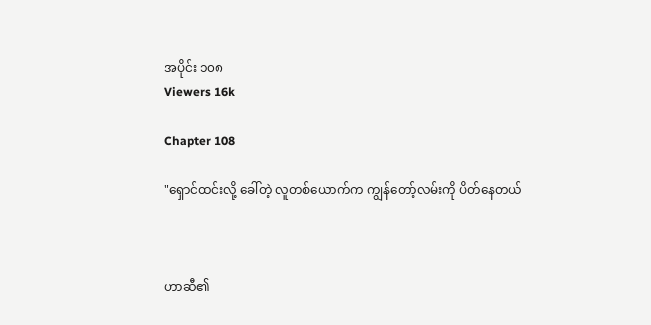အပိုင်း ၁၀၈
Viewers 16k

Chapter 108

"ရှောင်ထင်းလို့ ခေါ်တဲ့ လူတစ်ယောက်က ကျွန်တော့်လမ်းကို ပိတ်နေတယ်



ဟာဆီ၏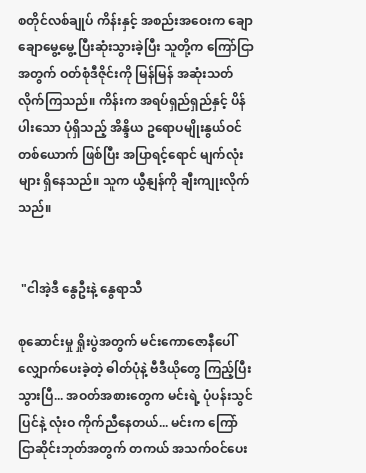စတိုင်လစ်ချုပ် ကိန်းနှင့် အစည်းအဝေးက ချောချောမွေ့မွေ့ ပြီးဆုံးသွားခဲ့ပြီး သူတို့က ကြော်ငြာအတွက် ဝတ်စုံဒီဇိုင်းကို မြန်မြန် အဆုံးသတ်လိုက်ကြသည်။ ကိန်းက အရပ်ရှည်ရှည်နှင့် ပိန်ပါးသော ပုံရှိသည့် အိန္ဒိယ ဥရောပမျိုးနွယ်ဝင်တစ်ယောက် ဖြစ်ပြီး အပြာရင့်ရောင် မျက်လုံးများ ရှိနေသည်။ သူက ယွီနျန်ကို ချီးကျုးလိုက်သည်။


 "ငါအဲ့ဒီ နွေဦးနဲ့ နွေရာသီ

စုဆောင်းမှု ရှိုးပွဲအတွက် မင်းကောဇောနီပေါ် လျှောက်ပေးခဲ့တဲ့ ဓါတ်ပုံနဲ့ ဗီဒီယိုတွေ ကြည့်ပြီးသွားပြီ... အဝတ်အစားတွေက မင်းရဲ့ ပုံပန်းသွင်ပြင်နဲ့ လုံးဝ ကိုက်ညီနေတယ်... မင်းက ကြော်ငြာဆိုင်းဘုတ်အတွက် တကယ် အသက်ဝင်ပေး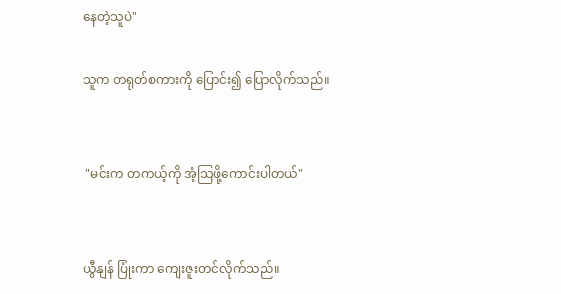နေတဲ့သူပဲ"

သူက တရုတ်စကားကို ပြောင်း၍ ပြောလိုက်သည်။


 "မင်းက တကယ့်ကို အံ့သြဖို့ကောင်းပါတယ်"


ယွီနျန် ပြုံးကာ ကျေးဇူးတင်လိုက်သည်။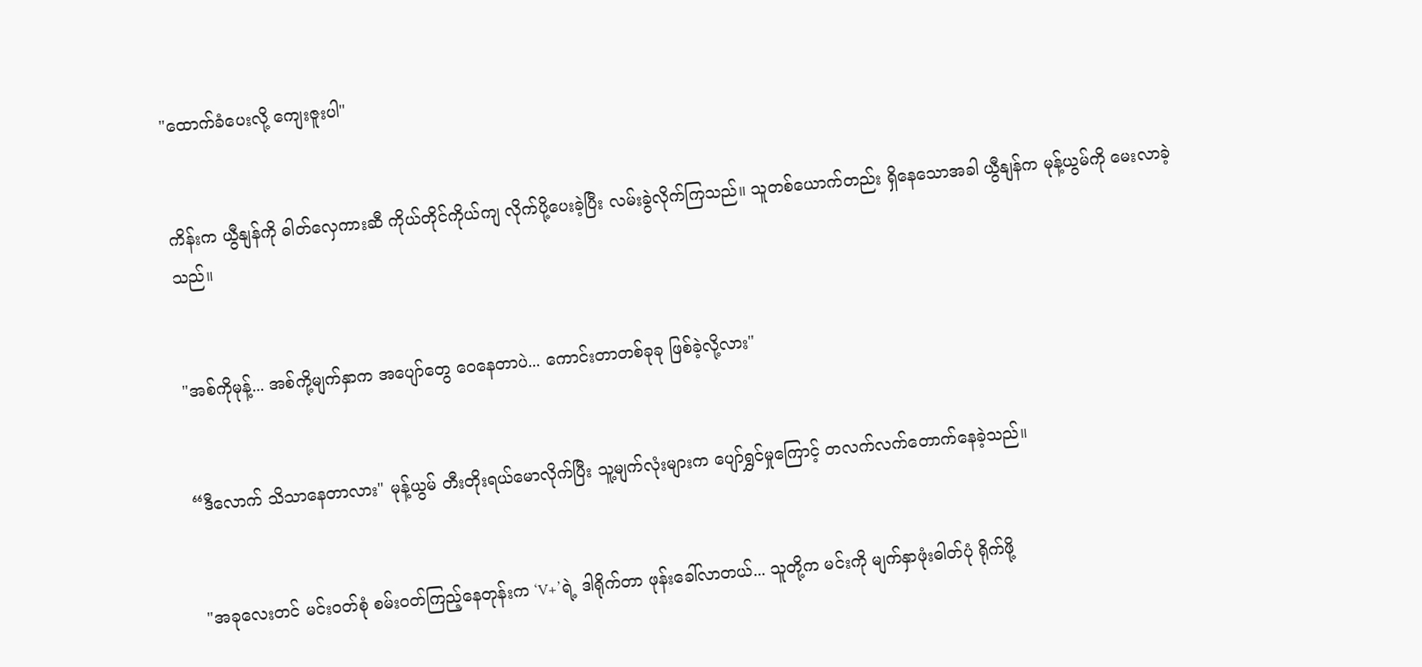"ထောက်ခံပေးလို့ ကျေးဇူးပါ"


ကိန်းက ယွီနျန်ကို ဓါတ်လှေကားဆီ ကိုယ်တိုင်ကိုယ်ကျ လိုက်ပို့ပေးခဲ့ပြီး လမ်းခွဲလိုက်ကြသည်။ သူတစ်ယောက်တည်း ရှိနေသောအခါ ယွီနျန်က မုန့်ယွမ်ကို မေးလာခဲ့သည်။


"အစ်ကိုမုန့်... အစ်ကို့မျက်နှာက အပျော်တွေ ဝေနေတာပဲ... ကောင်းတာတစ်ခုခု ဖြစ်ခဲ့လို့လား"


“ဒီလောက် သိသာနေတာလား" မုန့်ယွမ် တီးတိုးရယ်မောလိုက်ပြီး သူ့မျက်လုံးများက ပျော်ရွှင်မှုကြောင့် တလက်လက်တောက်နေခဲ့သည်။


 "အခုလေးတင် မင်းဝတ်စုံ စမ်းဝတ်ကြည့်နေတုန်းက ‘V+’ရဲ့ ဒါရိုက်တာ ဖုန်းခေါ်လာတယ်... သူတို့က မင်းကို မျက်နှာဖုံးဓါတ်ပုံ ရိုက်ဖို့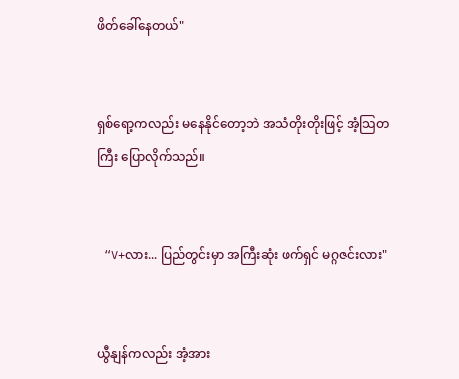ဖိတ်ခေါ်နေတယ်"


ရှစ်ရော့ကလည်း မနေနိုင်တော့ဘဲ အသံတိုးတိုးဖြင့် အံ့သြတကြီး ပြောလိုက်သည်။


 “V+လား... ပြည်တွင်းမှာ အကြီးဆုံး ဖက်ရှင် မဂ္ဂဇင်းလား"


ယွီနျန်ကလည်း အံ့အား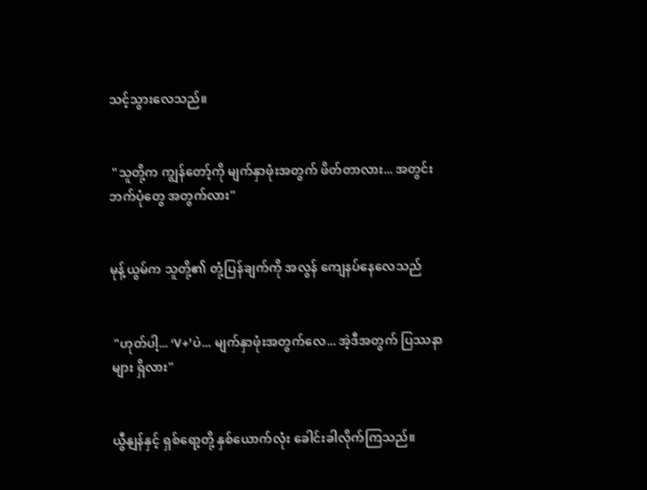သင့်သွားလေသည်။


 "သူတို့က ကျွန်တော့်ကို မျက်နှာဖုံးအတွက် ဖိတ်တာလား... အတွင်းဘက်ပုံတွေ အတွက်လား"


မုန့်ယွမ်က သူတို့၏ တုံ့ပြန်ချက်ကို အလွန် ကျေနပ်နေလေသည်


 "ဟုတ်ပါ့... ‘V+’ပဲ... မျက်နှာဖုံးအတွက်လေ... အဲ့ဒီအတွက် ပြဿနာများ ရှိလား"


ယွီနျန်နှင့် ရှစ်ရော့တို့ နှစ်ယောက်လုံး ခေါင်းခါလိုက်ကြသည်။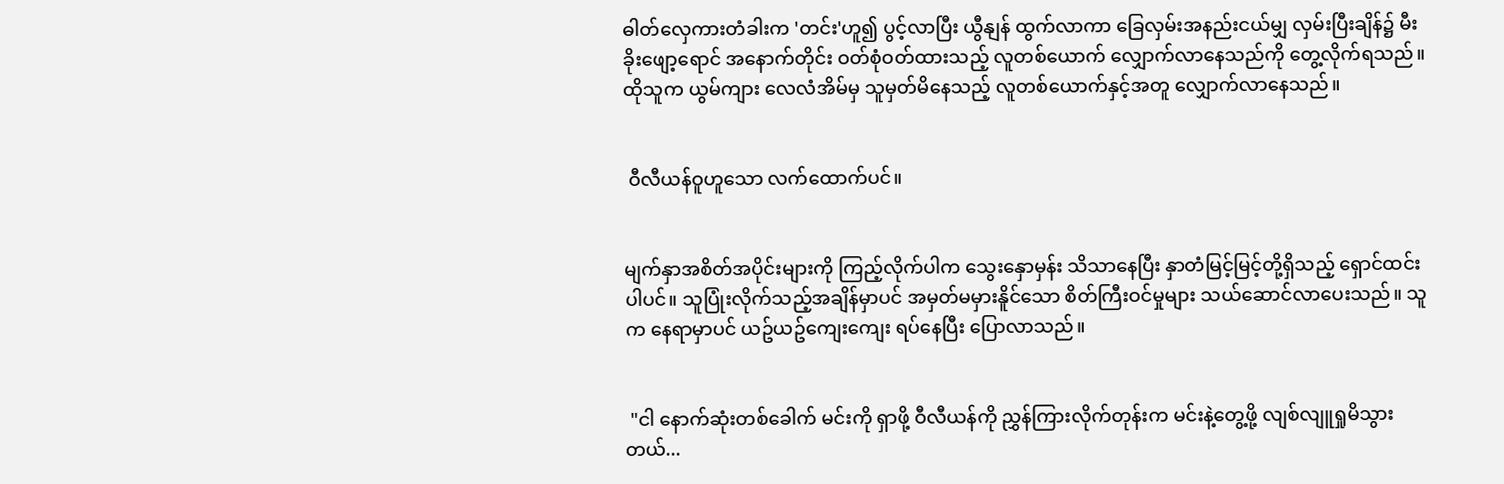ဓါတ်လှေကားတံခါးက 'တင်း'ဟူ၍ ပွင့်လာပြီး ယွီနျန် ထွက်လာကာ ခြေလှမ်းအနည်းငယ်မျှ လှမ်းပြီးချိန်၌ မီးခိုးဖျော့ရောင် အနောက်တိုင်း ဝတ်စုံဝတ်ထားသည့် လူတစ်ယောက် လျှောက်လာနေသည်ကို တွေ့လိုက်ရသည်။ ထိုသူက ယွမ်ကျား လေလံအိမ်မှ သူမှတ်မိနေသည့် လူတစ်ယောက်နှင့်အတူ လျှောက်လာနေသည်။


 ဝီလီယန်ဝူဟူသော လက်ထောက်ပင်။


မျက်နှာအစိတ်အပိုင်းများကို ကြည့်လိုက်ပါက သွေးနှောမှန်း သိသာနေပြီး နှာတံမြင့်မြင့်တို့ရှိသည့် ရှောင်ထင်းပါပင်။ သူပြုံးလိုက်သည့်အချိန်မှာပင် အမှတ်မမှားနိူင်သော စိတ်ကြီးဝင်မှုများ သယ်ဆောင်လာပေးသည်။ သူက နေရာမှာပင် ယဥ်ယဥ်ကျေးကျေး ရပ်နေပြီး ပြောလာသည်။


 "ငါ နောက်ဆုံးတစ်ခေါက် မင်းကို ရှာဖို့ ဝီလီယန်ကို ညွှန်ကြားလိုက်တုန်းက မင်းနဲ့တွေ့ဖို့ လျစ်လျူရှုမိသွားတယ်...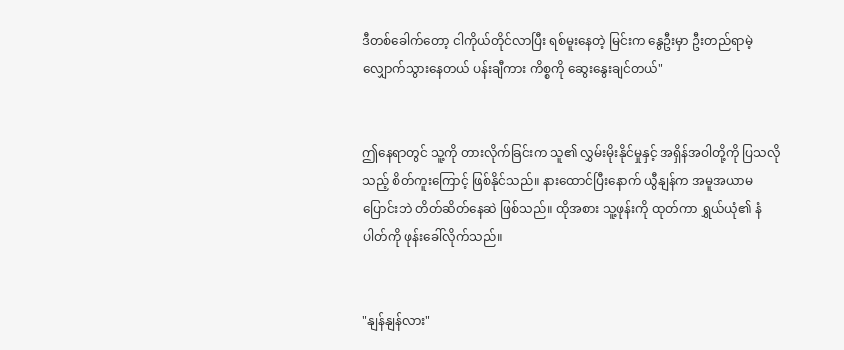ဒီတစ်ခေါက်တော့ ငါကိုယ်တိုင်လာပြီး ရစ်မူးနေတဲ့ မြင်းက နွေဦးမှာ ဦးတည်ရာမဲ့ လျှောက်သွားနေတယ် ပန်းချီကား ကိစ္စကို ဆွေးနွေးချင်တယ်"


ဤနေရာတွင် သူ့ကို တားလိုက်ခြင်းက သူ၏ လွှမ်းမိုးနိုင်မှုနှင့် အရှိန်အဝါတို့ကို ပြသလိုသည့် စိတ်ကူးကြောင့် ဖြစ်နိုင်သည်။ နားထောင်ပြီးနောက် ယွီနျန်က အမူအယာမပြောင်းဘဲ တိတ်ဆိတ်နေဆဲ ဖြစ်သည်။ ထိုအစား သူ့ဖုန်းကို ထုတ်ကာ ရွှယ်ယုံ၏ နံပါတ်ကို ဖုန်းခေါ်လိုက်သည်။


"နျန်နျန်လား"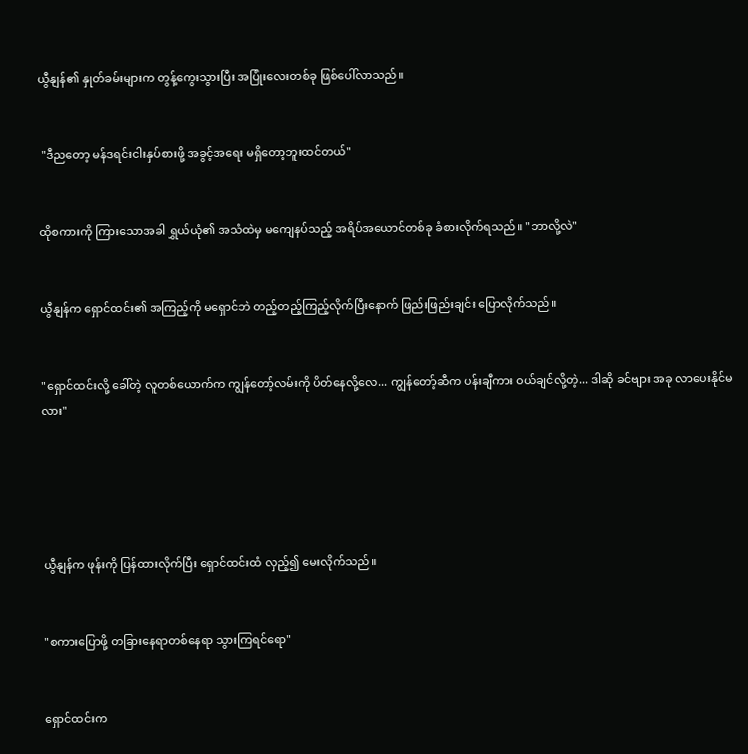ယွီနျန်၏ နှုတ်ခမ်းများက တွန့်ကွေးသွားပြီး အပြုံးလေးတစ်ခု ဖြစ်ပေါ်လာသည်။


 "ဒီညတော့ မန်ဒရင်းငါးနှပ်စားဖို့ အခွင့်အရေး မရှိတော့ဘူးထင်တယ်"


ထိုစကားကို ကြားသောအခါ ရွှယ်ယုံ၏ အသံထဲမှ မကျေနပ်သည့် အရိပ်အယောင်တစ်ခု ခံစားလိုက်ရသည်။ "ဘာလို့လဲ"


ယွီနျန်က ရှောင်ထင်း၏ အကြည့်ကို မရှောင်ဘဲ တည့်တည့်ကြည့်လိုက်ပြီးနောက် ဖြည်းဖြည်းချင်း ပြောလိုက်သည်။


"ရှောင်ထင်းလို့ ခေါ်တဲ့ လူတစ်ယောက်က ကျွန်တော့်လမ်းကို ပိတ်နေလို့လေ... ကျွန်တော့်ဆီက ပန်းချီကား ဝယ်ချင်လို့တဲ့... ဒါဆို ခင်ဗျား အခု လာပေးနိုင်မလား"





ယွီနျန်က ဖုန်းကို ပြန်ထားလိုက်ပြီး ရှောင်ထင်းထံ လှည့်၍ မေးလိုက်သည်။


"စကားပြောဖို့ တခြားနေရာတစ်နေရာ သွားကြရင်ရော"


ရှောင်ထင်းက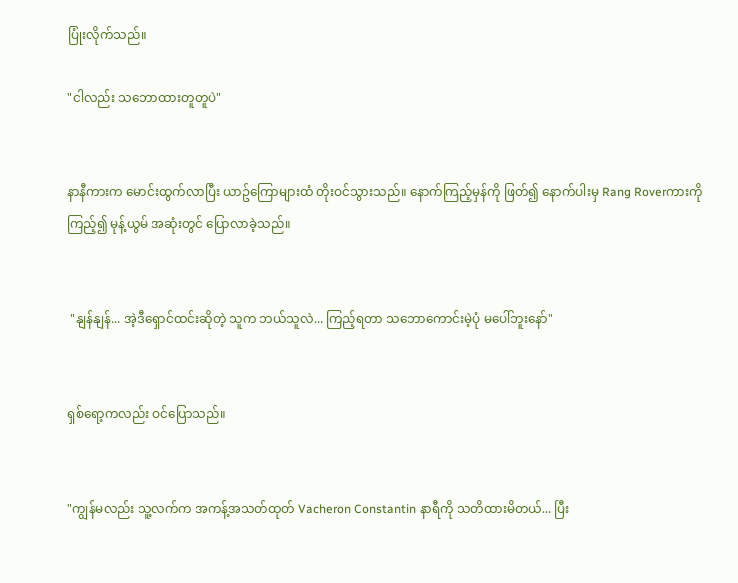ပြုံးလိုက်သည်။

"ငါလည်း သဘောထားတူတူပဲ"


နာနီကားက မောင်းထွက်လာပြီး ယာဥ်ကြောများထံ တိုးဝင်သွားသည်။ နောက်ကြည့်မှန်ကို ဖြတ်၍ နောက်ပါးမှ Rang Roverကားကို ကြည့်၍ မုန့်ယွမ် အဆုံးတွင် ပြောလာခဲ့သည်။


 "နျန်နျန်... အဲ့ဒီရှောင်ထင်းဆိုတဲ့ သူက ဘယ်သူလဲ... ကြည့်ရတာ သဘောကောင်းမဲ့ပုံ မပေါ်ဘူးနော်"


ရှစ်ရော့ကလည်း ဝင်ပြောသည်။


"ကျွန်မလည်း သူ့လက်က အကန့်အသတ်ထုတ် Vacheron Constantin နာရီကို သတိထားမိတယ်... ပြီး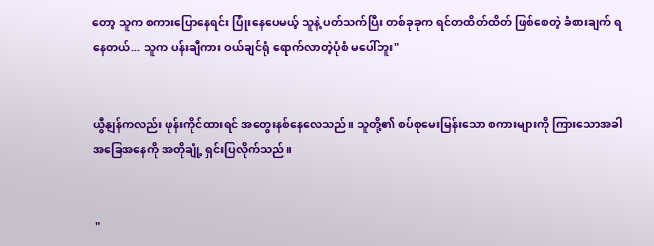တော့ သူက စကားပြောနေရင်း ပြုံးနေပေမယ့် သူနဲ့ ပတ်သက်ပြီး တစ်ခုခုက ရင်တထိတ်ထိတ် ဖြစ်စေတဲ့ ခံစားချက် ရနေတယ်... သူက ပန်းချီကား ဝယ်ချင်ရုံ ရောက်လာတဲ့ပုံစံ မပေါ်ဘူး"


ယွီနျန်ကလည်း ဖုန်းကိုင်ထားရင် အတွေးနစ်နေလေသည်။ သူတို့၏ စပ်စုမေးမြန်းသော စကားများကို ကြားသောအခါ အခြေအနေကို အတိုချုံ့ ရှင်းပြလိုက်သည်။


 "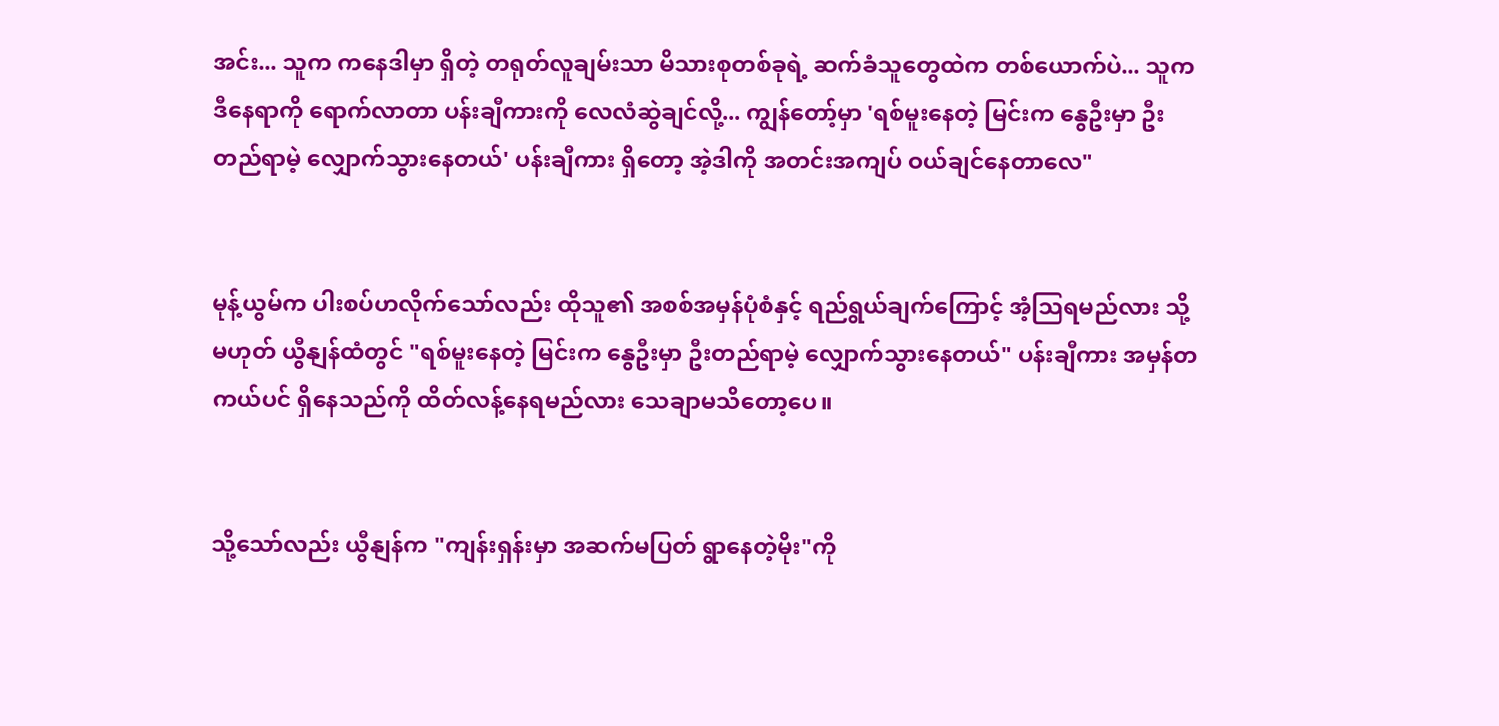အင်း... သူက ကနေဒါမှာ ရှိတဲ့ တရုတ်လူချမ်းသာ မိသားစုတစ်ခုရဲ့ ဆက်ခံသူတွေထဲက တစ်ယောက်ပဲ... သူက ဒီနေရာကို ရောက်လာတာ ပန်းချီကားကို လေလံဆွဲချင်လို့... ကျွန်တော့်မှာ 'ရစ်မူးနေတဲ့ မြင်းက နွေဦးမှာ ဦးတည်ရာမဲ့ လျှောက်သွားနေတယ်' ပန်းချီကား ရှိတော့ အဲ့ဒါကို အတင်းအကျပ် ဝယ်ချင်နေတာလေ"


မုန့်ယွမ်က ပါးစပ်ဟလိုက်သော်လည်း ထိုသူ၏ အစစ်အမှန်ပုံစံနှင့် ရည်ရွယ်ချက်ကြောင့် အံ့သြရမည်လား သို့မဟုတ် ယွီနျန်ထံတွင် "ရစ်မူးနေတဲ့ မြင်းက နွေဦးမှာ ဦးတည်ရာမဲ့ လျှောက်သွားနေတယ်" ပန်းချီကား အမှန်တကယ်ပင် ရှိနေသည်ကို ထိတ်လန့်နေရမည်လား သေချာမသိတော့ပေ။


သို့သော်လည်း ယွီနျန်က "ကျန်းရှန်းမှာ အဆက်မပြတ် ရွာနေတဲ့မိုး"ကို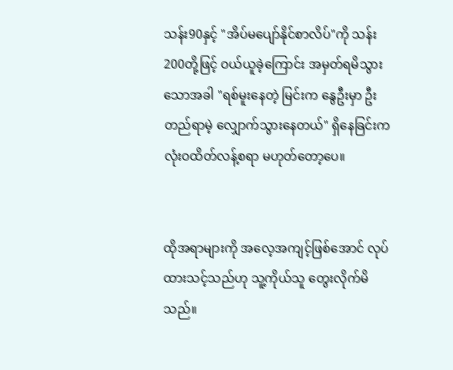သန်း90နှင့် "အိပ်မပျော်နိုင်စာလိပ်"ကို သန်း200တို့ဖြင့် ဝယ်ယူခဲ့ကြောင်း အမှတ်ရမိသွားသောအခါ "ရစ်မူးနေတဲ့ မြင်းက နွေဦးမှာ ဦးတည်ရာမဲ့ လျှောက်သွားနေတယ်" ရှိနေခြင်းက လုံးဝထိတ်လန့်စရာ မဟုတ်တော့ပေ။


ထိုအရာများကို အလေ့အကျင့်ဖြစ်အောင် လုပ်ထားသင့်သည်ဟု သူ့ကိုယ်သူ တွေးလိုက်မိသည်။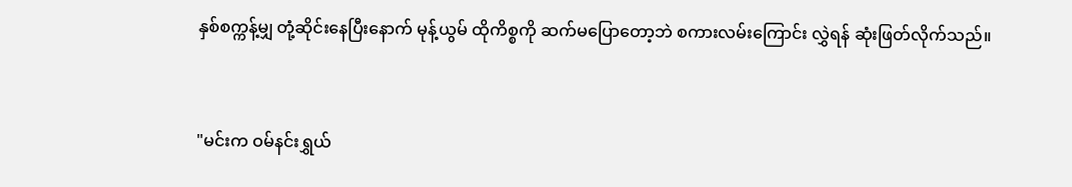နှစ်စက္ကန့်မျှ တုံ့ဆိုင်းနေပြီးနောက် မုန့်ယွမ် ထိုကိစ္စကို ဆက်မပြောတော့ဘဲ စကားလမ်းကြောင်း လွှဲရန် ဆုံးဖြတ်လိုက်သည်။


"မင်းက ဝမ်နင်းရွှယ်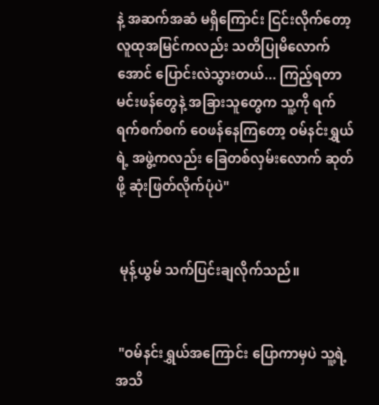နဲ့ အဆက်အဆံ မရှိကြောင်း ငြင်းလိုက်တော့ လူထုအမြင်ကလည်း သတိပြုမိလောက်အောင် ပြောင်းလဲသွားတယ်... ကြည့်ရတာ မင်းဖန်တွေနဲ့ အခြားသူတွေက သူ့ကို ရက်ရက်စက်စက် ဝေဖန်နေကြတော့ ဝမ်နင်းရွှယ်ရဲ့ အဖွဲ့ကလည်း ခြေတစ်လှမ်းလောက် ဆုတ်ဖို့ ဆုံးဖြတ်လိုက်ပုံပဲ"


 မုန့်ယွမ် သက်ပြင်းချလိုက်သည်။


 "ဝမ်နင်းရွှယ်အကြောင်း ပြောကာမှပဲ သူ့ရဲ့ အသိ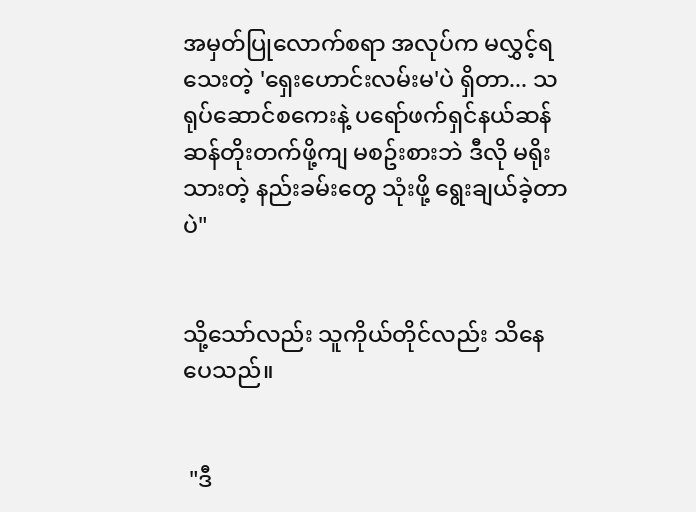အမှတ်ပြုလောက်စရာ အလုပ်က မလွှင့်ရသေးတဲ့ 'ရှေးဟောင်းလမ်းမ'ပဲ ရှိတာ... သရုပ်ဆောင်စကေးနဲ့ ပရော်ဖက်ရှင်နယ်ဆန်ဆန်တိုးတက်ဖို့ကျ မစဥ်းစားဘဲ ဒီလို မရိုးသားတဲ့ နည်းခမ်းတွေ သုံးဖို့ ရွေးချယ်ခဲ့တာပဲ"


သို့သော်လည်း သူကိုယ်တိုင်လည်း သိနေပေသည်။


 "ဒီ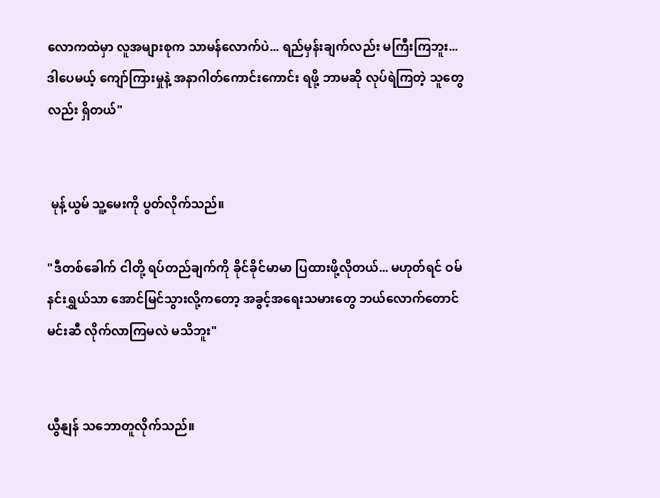လောကထဲမှာ လူအများစုက သာမန်လောက်ပဲ... ရည်မှန်းချက်လည်း မကြီးကြဘူး... ဒါပေမယ့် ကျော်ကြားမှုနဲ့ အနာဂါတ်ကောင်းကောင်း ရဖို့ ဘာမဆို လုပ်ရဲကြတဲ့ သူတွေလည်း ရှိတယ်"


 မုန့်ယွမ် သူ့မေးကို ပွတ်လိုက်သည်။

"ဒီတစ်ခေါက် ငါတို့ ရပ်တည်ချက်ကို ခိုင်ခိုင်မာမာ ပြထားဖို့လိုတယ်... မဟုတ်ရင် ဝမ်နင်းရွှယ်သာ အောင်မြင်သွားလို့ကတော့ အခွင့်အရေးသမားတွေ ဘယ်လောက်တောင် မင်းဆီ လိုက်လာကြမလဲ မသိဘူး"


ယွီနျန် သဘောတူလိုက်သည်။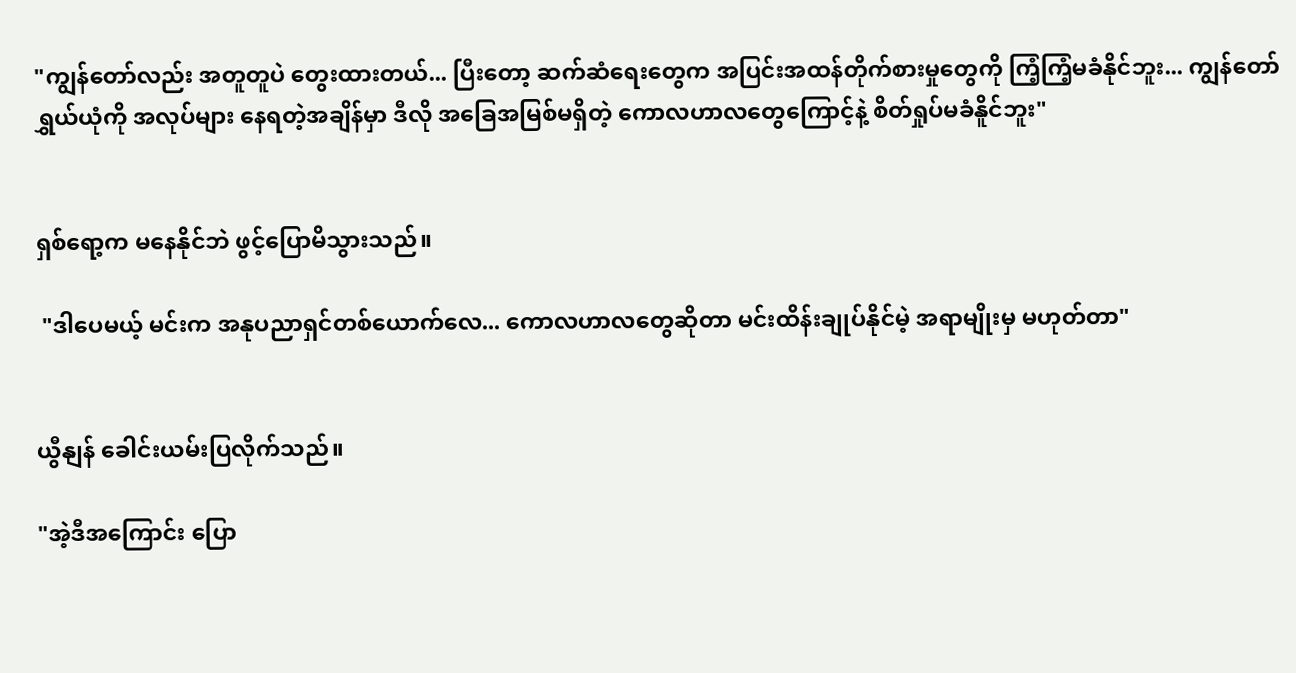"ကျွန်တော်လည်း အတူတူပဲ တွေးထားတယ်... ပြီးတော့ ဆက်ဆံရေးတွေက အပြင်းအထန်တိုက်စားမှုတွေကို ကြံ့ကြံ့မခံနိုင်ဘူး... ကျွန်တော် ရွှယ်ယုံကို အလုပ်များ နေရတဲ့အချိန်မှာ ဒီလို အခြေအမြစ်မရှိတဲ့ ကောလဟာလတွေကြောင့်နဲ့ စိတ်ရှုပ်မခံနိူင်ဘူး"


ရှစ်ရော့က မနေနိုင်ဘဲ ဖွင့်ပြောမိသွားသည်။

 "ဒါပေမယ့် မင်းက အနုပညာရှင်တစ်ယောက်လေ... ကောလဟာလတွေဆိုတာ မင်းထိန်းချုပ်နိုင်မဲ့ အရာမျိုးမှ မဟုတ်တာ"


ယွီနျန် ခေါင်းယမ်းပြလိုက်သည်။

"အဲ့ဒီအကြောင်း ပြော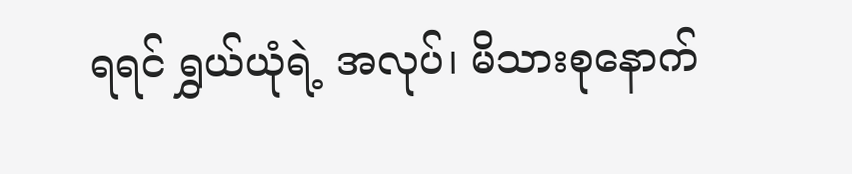ရရင် ရွှယ်ယုံရဲ့ အလုပ်၊ မိသားစုနောက်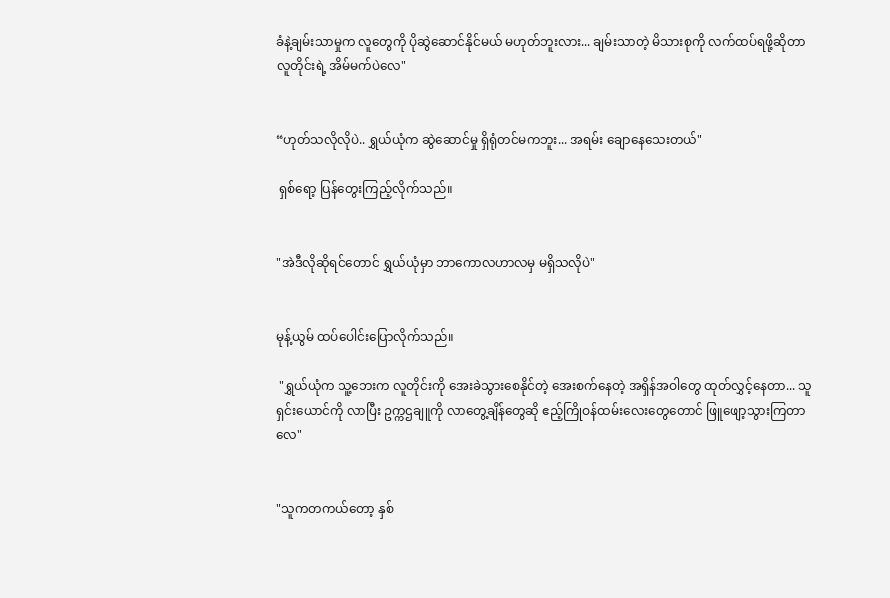ခံနဲ့ချမ်းသာမှုက လူတွေကို ပိုဆွဲဆောင်နိုင်မယ် မဟုတ်ဘူးလား... ချမ်းသာတဲ့ မိသားစုကို လက်ထပ်ရဖို့ဆိုတာ လူတိုင်းရဲ့ အိမ်မက်ပဲလေ"


“ဟုတ်သလိုလိုပဲ.. ရွှယ်ယုံက ဆွဲဆောင်မှု ရှိရုံတင်မကဘူး... အရမ်း ချောနေသေးတယ်"

 ရှစ်ရော့ ပြန်တွေးကြည့်လိုက်သည်။


"အဲဒီလိုဆိုရင်တောင် ရွှယ်ယုံမှာ ဘာကောလဟာလမှ မရှိသလိုပဲ"


မုန့်ယွမ် ထပ်ပေါင်းပြောလိုက်သည်။

 "ရွှယ်ယုံက သူ့ဘေးက လူတိုင်းကို အေးခဲသွားစေနိုင်တဲ့ အေးစက်နေတဲ့ အရှိန်အဝါတွေ ထုတ်လွှင့်နေတာ... သူ ရှင်းယောင်ကို လာပြီး ဥက္ကဌချူကို လာတွေ့ချိန်တွေဆို ဧည့်ကြိုဝန်ထမ်းလေးတွေတောင် ဖြူဖျော့သွားကြတာလေ"


"သူကတကယ်တော့ နှစ်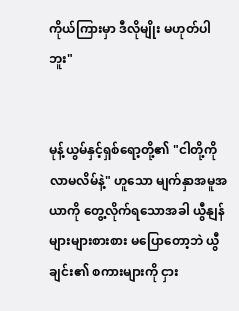ကိုယ်ကြားမှာ ဒီလိုမျိုး မဟုတ်ပါဘူး"


မုန့်ယွမ်နှင့်ရှစ်ရော့တို့၏ "ငါတို့ကို လာမလိမ်နဲ့" ဟူသော မျက်နှာအမူအယာကို တွေ့လိုက်ရသောအခါ ယွီနျန် များများစားစား မပြောတော့ဘဲ ယွီချင်း၏ စကားများကို ငှား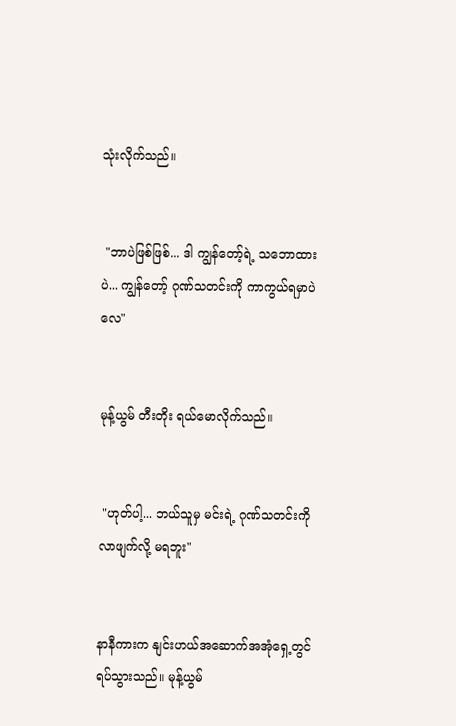သုံးလိုက်သည်။


 "ဘာပဲဖြစ်ဖြစ်... ဒါ ကျွန်တော့်ရဲ့ သဘောထားပဲ... ကျွန်တော့် ဂုဏ်သတင်းကို ကာကွယ်ရမှာပဲလေ"


မုန့်ယွမ် တီးတိုး ရယ်မောလိုက်သည်။


 "ဟုတ်ပါ့... ဘယ်သူမှ မင်းရဲ့ ဂုဏ်သတင်းကို လာဖျက်လို့ မရဘူး"


နာနီကားက နျင်းဟယ်အဆောက်အအုံရှေ့တွင် ရပ်သွားသည်။ မုန့်ယွမ်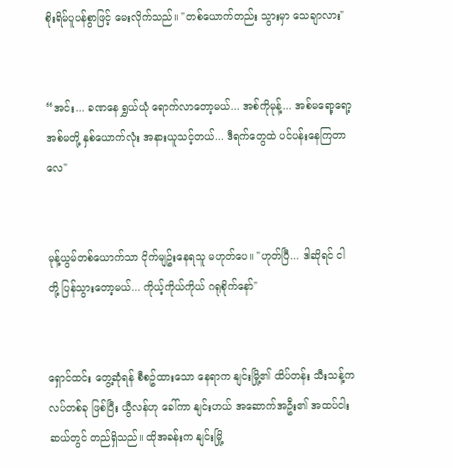စိုးရိမ်ပူပန်စွာဖြင့် မေးလိုက်သည်။ "တစ်ယောက်တည်း သွားမှာ သေချာလား"


“အင်း... ခဏနေ ရွှယ်ယုံ ရောက်လာတော့မယ်... အစ်ကိုမုန့်... အစ်မရော့ရော့ အစ်မတို့ နှစ်ယောက်လုံး အနားယူသင့်တယ်... ဒီရက်တွေထဲ ပင်ပန်းနေကြတာလေ"


မုန့်ယွမ်တစ်ယောက်သာ ငိုက်မျဥ်းနေရသူ မဟုတ်ပေ။ "ဟုတ်ပြီ... ဒါဆိုရင် ငါတို့ ပြန်သွားတော့မယ်... ကိုယ့်ကိုယ်ကိုယ် ဂရုစိုက်နော်"


ရှောင်ထင်း တွေ့ဆုံရန် စီစဥ်ထားသော နေရာက နျင်းမြို့၏ ထိပ်တန်း သီးသန့်ကလပ်တစ်ခု ဖြစ်ပြီး ယွီလန်ဟု ခေါ်ကာ နျင်းဟယ် အဆောက်အဦး၏ အထပ်ငါးဆယ်တွင် တည်ရှိသည်။ ထိုအခန်းက နျင်းမြို့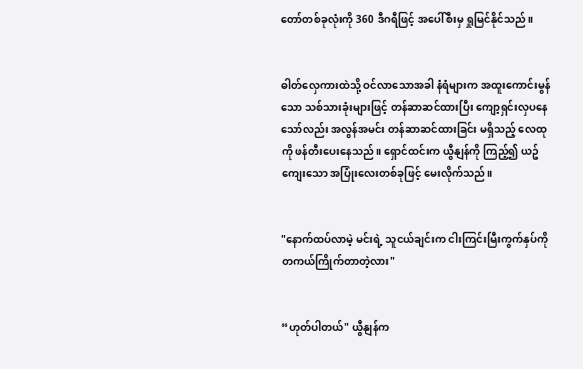တော်တစ်ခုလုံးကို 360 ဒီဂရီဖြင့် အပေါ်စီးမှ ရှုမြင်နိုင်သည်။


ဓါတ်လှေကားထဲသို့ ဝင်လာသောအခါ နံရံများက အထူးကောင်းမွန်သော သစ်သားခုံးများဖြင့် တန်ဆာဆင်ထားပြီး ကျော့ရှင်းလှပနေသော်လည်း အလွန်အမင်း တန်ဆာဆင်ထားခြင်း မရှိသည့် လေထုကို ဖန်တီးပေးနေသည်။ ရှောင်ထင်းက ယွီနျန်ကို ကြည့်၍ ယဥ်ကျေးသော အပြုံးလေးတစ်ခုဖြင့် မေးလိုက်သည်။


"နောက်ထပ်လာမဲ့ မင်းရဲ့ သူငယ်ချင်းက ငါးကြင်းမြီးကွက်နှပ်ကို တကယ်ကြိုက်တာတဲ့လား"


“ဟုတ်ပါတယ်" ယွီနျန်က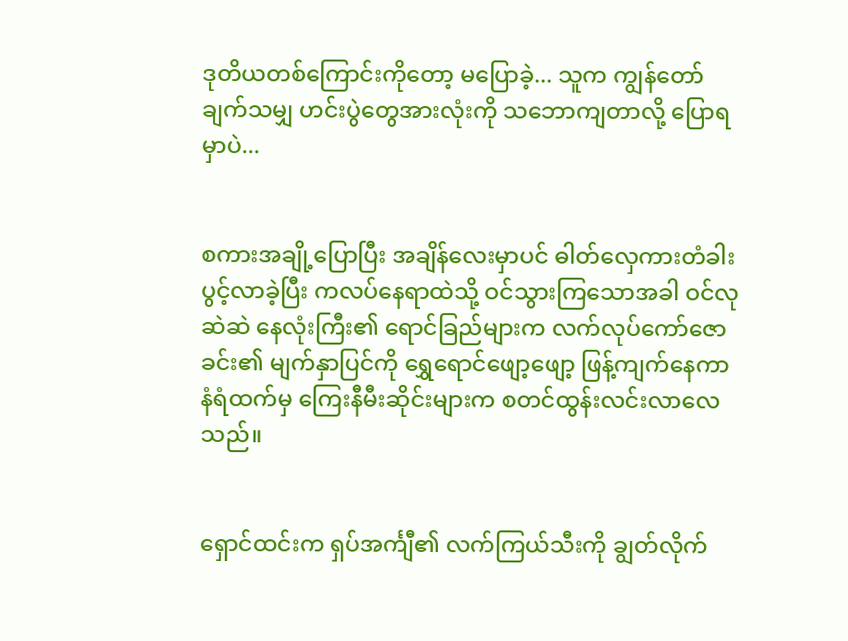ဒုတိယတစ်ကြောင်းကိုတော့ မပြောခဲ့... သူက ကျွန်တော် ချက်သမျှ ဟင်းပွဲတွေအားလုံးကို သဘောကျတာလို့ ပြောရမှာပဲ...


စကားအချို့ပြောပြီး အချိန်လေးမှာပင် ဓါတ်လှေကားတံခါး ပွင့်လာခဲ့ပြီး ကလပ်နေရာထဲသို့ ဝင်သွားကြသောအခါ ဝင်လုဆဲဆဲ နေလုံးကြီး၏ ရောင်ခြည်များက လက်လုပ်ကော်ဇောခင်း၏ မျက်နှာပြင်ကို ရွှေရောင်ဖျော့ဖျော့ ဖြန့်ကျက်နေကာ နံရံထက်မှ ကြေးနီမီးဆိုင်းများက စတင်ထွန်းလင်းလာလေသည်။


ရှောင်ထင်းက ရှပ်အင်္ကျီ၏ လက်ကြယ်သီးကို ချွတ်လိုက်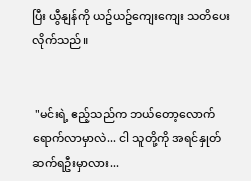ပြီး ယွီနျန်ကို ယဥ်ယဥ်ကျေးကျေး သတိပေးလိုက်သည်။


 "မင်းရဲ့ ဧည့်သည်က ဘယ်တော့လောက် ရောက်လာမှာလဲ... ငါ သူတို့ကို အရင်နှုတ်ဆက်ရဦးမှာလား...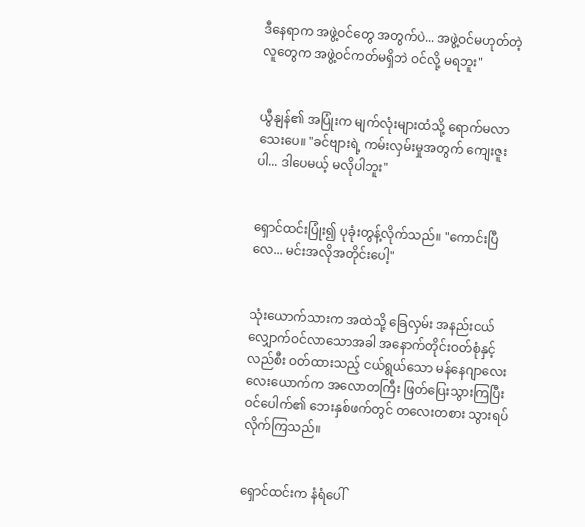ဒီနေရာက အဖွဲ့ဝင်တွေ အတွက်ပဲ... အဖွဲ့ဝင်မဟုတ်တဲ့ လူတွေက အဖွဲ့ဝင်ကတ်မရှိဘဲ ဝင်လို့ မရဘူး"


ယွီနျန်၏ အပြုံးက မျက်လုံးများထံသို့ ရောက်မလာသေးပေ။ "ခင်ဗျားရဲ့ ကမ်းလှမ်းမှုအတွက် ကျေးဇူးပါ... ဒါပေမယ့် မလိုပါဘူး"


ရှောင်ထင်းပြုံး၍ ပုခုံးတွန့်လိုက်သည်။ "ကောင်းပြီလေ... မင်းအလိုအတိုင်းပေါ့"


သုံးယောက်သားက အထဲသို့ ခြေလှမ်း အနည်းငယ် လျှောက်ဝင်လာသောအခါ အနောက်တိုင်းဝတ်စုံနှင့် လည်စီး ဝတ်ထားသည့် ငယ်ရွယ်သော မန်နေဂျာလေးလေးယောက်က အလောတကြီး ဖြတ်ပြေးသွားကြပြီး ဝင်ပေါက်၏ ဘေးနှစ်ဖက်တွင် တလေးတစား သွားရပ်လိုက်ကြသည်။


ရှောင်ထင်းက နံရံပေါ်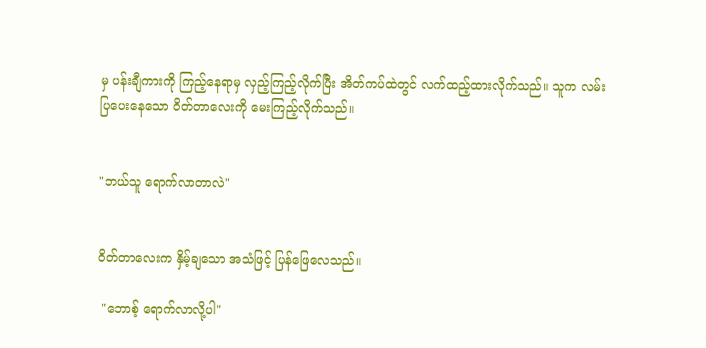မှ ပန်းချီကားကို ကြည့်နေရာမှ လှည့်ကြည့်လိုက်ပြီး အိတ်ကပ်ထဲတွင် လက်ထည့်ထားလိုက်သည်။ သူက လမ်းပြပေးနေသော ဝိတ်တာလေးကို မေးကြည့်လိုက်သည်။


"ဘယ်သူ ရောက်လာတာလဲ"


ဝိတ်တာလေးက နှိမ့်ချသော အသံဖြင့် ပြန်ဖြေလေသည်။

 "ဘောစ့် ရောက်လာလို့ပါ"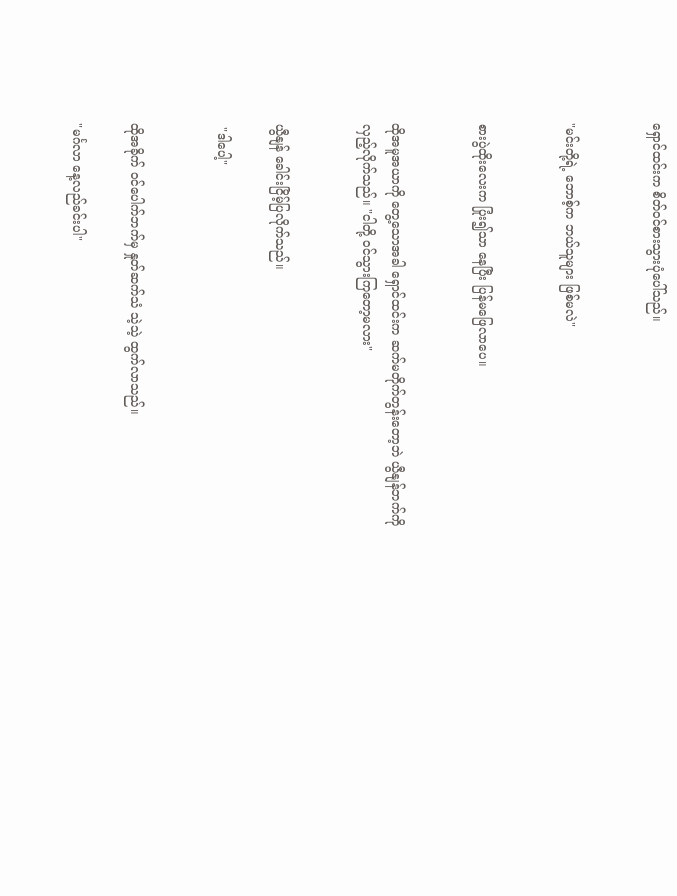ရှောင်ထင်းက စိတ်ဝင်စားသွားပုံပေါ်သည်။


"မင်းတို့ရဲ့ ဘောစ့်က ဘယ်သူများ ဖြစ်မလဲ"


စားပွဲထိုးလေးက ပြုံး၍သာ နေပြီး ပြန်မဖြေလာပေ။


ထိုအမူအယာကို တွေ့သောအခါ ရှောင်ထင်းက ဆက်မတိုက်တွန်းတော့ဘဲ ယွီနျန်ဘက်ကို လှည့်လိုက်သည်။ "ငါတို့ ဝင်သွားကြတော့မလား"


ယွီနျန် ခေါင်းငြိမ့်ပြလိုက်သည်။

 "ဒါပေါ့"


ထိုအခိုက် ဝင်ပေါက်ဘက်မှ နှုတ်ဆက်သံ သဲ့သဲ့ ထွက်လာသည်။

"မင်္ဂလာ နေ့လည်ခင်းပါ"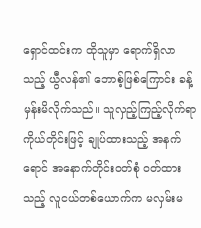ရှောင်ထင်းက ထိုသူမှာ ရောက်ရှိလာသည့် ယွီလန်၏ ဘောစ့်ဖြစ်ကြောင်း ခန့်မှန်းမိလိုက်သည်။ သူလှည့်ကြည့်လိုက်ရာ ကိုယ်တိုင်းဖြင့် ချုပ်ထားသည့် အနက်ရောင် အနောက်တိုင်းဝတ်စုံ ဝတ်ထားသည့် လူငယ်တစ်ယောက်က မလှမ်းမ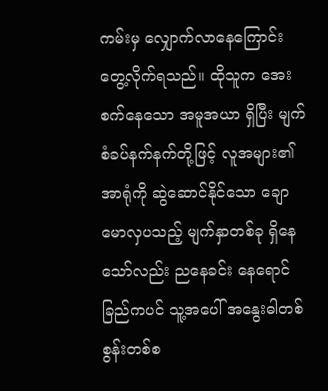ကမ်းမှ လျှောက်လာနေကြောင်း တွေ့လိုက်ရသည်။ ထိုသူက အေးစက်နေသော အမူအယာ ရှိပြီး မျက်စံခပ်နက်နက်တို့ဖြင့် လူအများ၏ အာရုံကို ဆွဲဆောင်နိုင်သော ချောမောလှပသည့် မျက်နှာတစ်ခု ရှိနေသော်လည်း ညနေခင်း နေရောင်ခြည်ကပင် သူ့အပေါ် အနွေးဓါတစ်စွန်းတစ်စ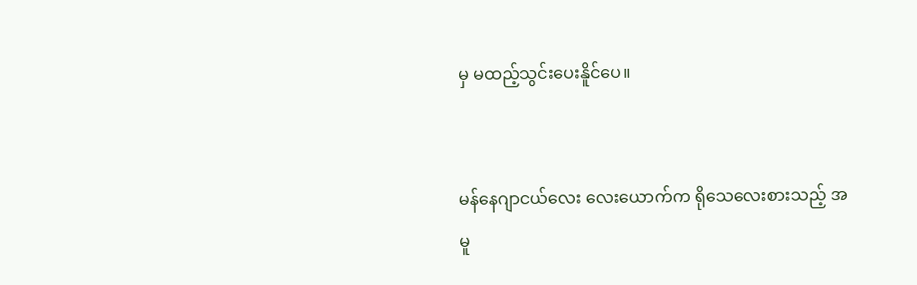မှ မထည့်သွင်းပေးနိူင်ပေ။


မန်နေဂျာငယ်လေး လေးယောက်က ရိုသေလေးစားသည့် အမူ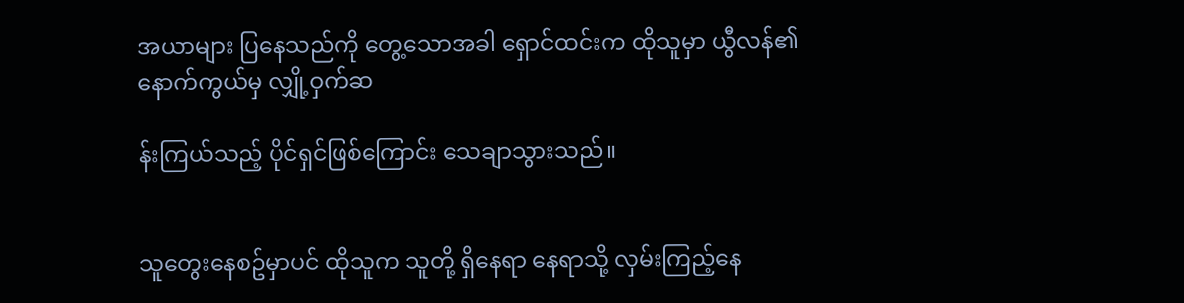အယာများ ပြနေသည်ကို တွေ့သောအခါ ရှောင်ထင်းက ထိုသူမှာ ယွီလန်၏ နောက်ကွယ်မှ လျှို့ဝှက်ဆ

န်းကြယ်သည့် ပိုင်ရှင်ဖြစ်ကြောင်း သေချာသွားသည်။


သူတွေးနေစဥ်မှာပင် ထိုသူက သူတို့ ရှိနေရာ နေရာသို့ လှမ်းကြည့်နေ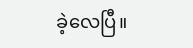ခဲ့လေပြီ။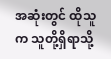အဆုံးတွင် ထိုသူက သူတို့ရှိရာသို့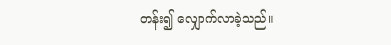တန်း၍ လျှောက်လာခဲ့သည်။